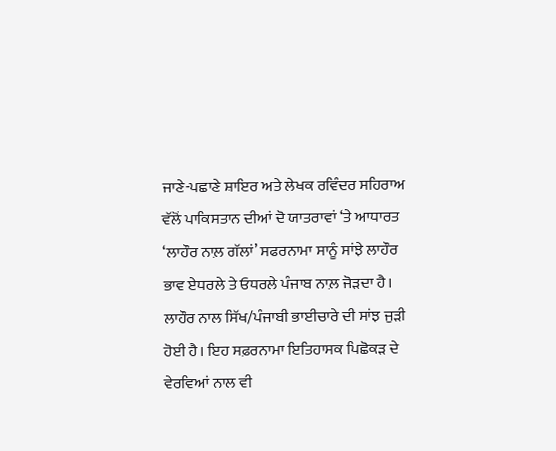ਜਾਣੇ-ਪਛਾਣੇ ਸ਼ਾਇਰ ਅਤੇ ਲੇਖਕ ਰਵਿੰਦਰ ਸਹਿਰਾਅ ਵੱਲੋਂ ਪਾਕਿਸਤਾਨ ਦੀਆਂ ਦੋ ਯਾਤਰਾਵਾਂ ‘ਤੇ ਆਧਾਰਤ ‘ਲਾਹੌਰ ਨਾਲ਼ ਗੱਲਾਂ’ ਸਫਰਨਾਮਾ ਸਾਨੂੰ ਸਾਂਝੇ ਲਾਹੌਰ ਭਾਵ ਏਧਰਲੇ ਤੇ ਓਧਰਲੇ ਪੰਜਾਬ ਨਾਲ਼ ਜੋੜਦਾ ਹੈ। ਲਾਹੌਰ ਨਾਲ ਸਿੱਖ/ਪੰਜਾਬੀ ਭਾਈਚਾਰੇ ਦੀ ਸਾਂਝ ਜੁੜੀ ਹੋਈ ਹੈ। ਇਹ ਸਫ਼ਰਨਾਮਾ ਇਤਿਹਾਸਕ ਪਿਛੋਕੜ ਦੇ ਵੇਰਵਿਆਂ ਨਾਲ ਵੀ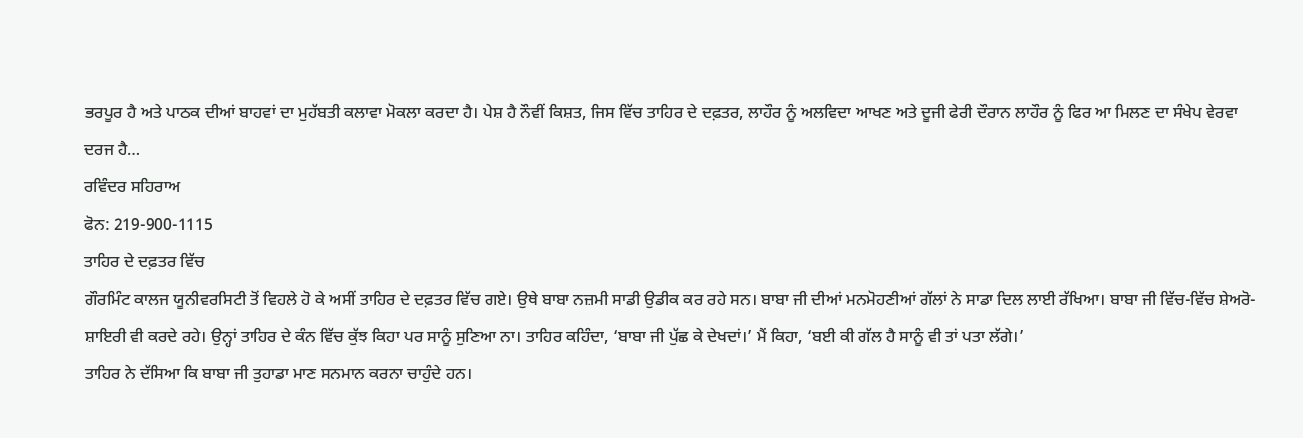ਭਰਪੂਰ ਹੈ ਅਤੇ ਪਾਠਕ ਦੀਆਂ ਬਾਹਵਾਂ ਦਾ ਮੁਹੱਬਤੀ ਕਲਾਵਾ ਮੋਕਲਾ ਕਰਦਾ ਹੈ। ਪੇਸ਼ ਹੈ ਨੌਵੀਂ ਕਿਸ਼ਤ, ਜਿਸ ਵਿੱਚ ਤਾਹਿਰ ਦੇ ਦਫ਼ਤਰ, ਲਾਹੌਰ ਨੂੰ ਅਲਵਿਦਾ ਆਖਣ ਅਤੇ ਦੂਜੀ ਫੇਰੀ ਦੌਰਾਨ ਲਾਹੌਰ ਨੂੰ ਫਿਰ ਆ ਮਿਲਣ ਦਾ ਸੰਖੇਪ ਵੇਰਵਾ ਦਰਜ ਹੈ…
ਰਵਿੰਦਰ ਸਹਿਰਾਅ
ਫੋਨ: 219-900-1115
ਤਾਹਿਰ ਦੇ ਦਫ਼ਤਰ ਵਿੱਚ
ਗੌਰਮਿੰਟ ਕਾਲਜ ਯੂਨੀਵਰਸਿਟੀ ਤੋਂ ਵਿਹਲੇ ਹੋ ਕੇ ਅਸੀਂ ਤਾਹਿਰ ਦੇ ਦਫ਼ਤਰ ਵਿੱਚ ਗਏ। ਉਥੇ ਬਾਬਾ ਨਜ਼ਮੀ ਸਾਡੀ ਉਡੀਕ ਕਰ ਰਹੇ ਸਨ। ਬਾਬਾ ਜੀ ਦੀਆਂ ਮਨਮੋਹਣੀਆਂ ਗੱਲਾਂ ਨੇ ਸਾਡਾ ਦਿਲ ਲਾਈ ਰੱਖਿਆ। ਬਾਬਾ ਜੀ ਵਿੱਚ-ਵਿੱਚ ਸ਼ੇਅਰੋ-ਸ਼ਾਇਰੀ ਵੀ ਕਰਦੇ ਰਹੇ। ਉਨ੍ਹਾਂ ਤਾਹਿਰ ਦੇ ਕੰਨ ਵਿੱਚ ਕੁੱਝ ਕਿਹਾ ਪਰ ਸਾਨੂੰ ਸੁਣਿਆ ਨਾ। ਤਾਹਿਰ ਕਹਿੰਦਾ, ‘ਬਾਬਾ ਜੀ ਪੁੱਛ ਕੇ ਦੇਖਦਾਂ।’ ਮੈਂ ਕਿਹਾ, ‘ਬਈ ਕੀ ਗੱਲ ਹੈ ਸਾਨੂੰ ਵੀ ਤਾਂ ਪਤਾ ਲੱਗੇ।’
ਤਾਹਿਰ ਨੇ ਦੱਸਿਆ ਕਿ ਬਾਬਾ ਜੀ ਤੁਹਾਡਾ ਮਾਣ ਸਨਮਾਨ ਕਰਨਾ ਚਾਹੁੰਦੇ ਹਨ।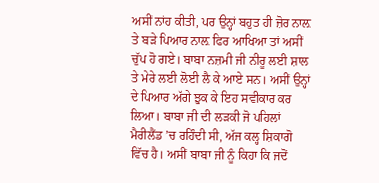ਅਸੀਂ ਨਾਂਹ ਕੀਤੀ, ਪਰ ਉਨ੍ਹਾਂ ਬਹੁਤ ਹੀ ਜ਼ੋਰ ਨਾਲ਼ ਤੇ ਬੜੇ ਪਿਆਰ ਨਾਲ਼ ਫਿਰ ਆਖਿਆ ਤਾਂ ਅਸੀਂ ਚੁੱਪ ਹੋ ਗਏ। ਬਾਬਾ ਨਜ਼ਮੀ ਜੀ ਨੀਰੂ ਲਈ ਸ਼ਾਲ ਤੇ ਮੇਰੇ ਲਈ ਲੋਈ ਲੈ ਕੇ ਆਏ ਸਨ। ਅਸੀਂ ਉਨ੍ਹਾਂ ਦੇ ਪਿਆਰ ਅੱਗੇ ਝੁਕ ਕੇ ਇਹ ਸਵੀਕਾਰ ਕਰ ਲਿਆ। ਬਾਬਾ ਜੀ ਦੀ ਲੜਕੀ ਜੋ ਪਹਿਲਾਂ ਮੈਰੀਲੈਂਡ ’ਚ ਰਹਿੰਦੀ ਸੀ, ਅੱਜ ਕਲ੍ਹ ਸ਼ਿਕਾਗੋ ਵਿੱਚ ਹੈ। ਅਸੀਂ ਬਾਬਾ ਜੀ ਨੂੰ ਕਿਹਾ ਕਿ ਜਦੋਂ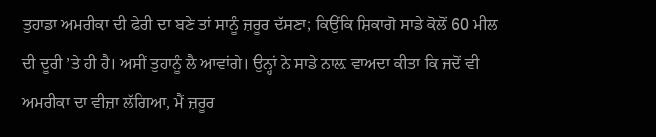ਤੁਹਾਡਾ ਅਮਰੀਕਾ ਦੀ ਫੇਰੀ ਦਾ ਬਣੇ ਤਾਂ ਸਾਨੂੰ ਜ਼ਰੂਰ ਦੱਸਣਾ; ਕਿਉਂਕਿ ਸ਼ਿਕਾਗੋ ਸਾਡੇ ਕੋਲੋਂ 60 ਮੀਲ ਦੀ ਦੂਰੀ ’ਤੇ ਹੀ ਹੈ। ਅਸੀਂ ਤੁਹਾਨੂੰ ਲੈ ਆਵਾਂਗੇ। ਉਨ੍ਹਾਂ ਨੇ ਸਾਡੇ ਨਾਲ਼ ਵਾਅਦਾ ਕੀਤਾ ਕਿ ਜਦੋਂ ਵੀ ਅਮਰੀਕਾ ਦਾ ਵੀਜ਼ਾ ਲੱਗਿਆ, ਮੈਂ ਜ਼ਰੂਰ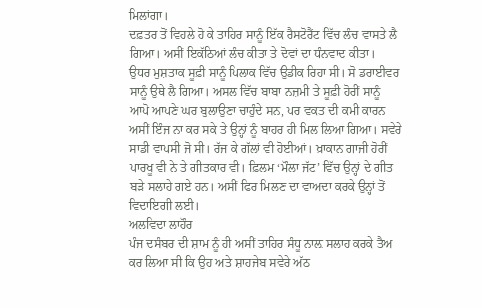ਮਿਲਾਂਗਾ।
ਦਫ਼ਤਰ ਤੋਂ ਵਿਹਲੇ ਹੋ ਕੇ ਤਾਹਿਰ ਸਾਨੂੰ ਇੱਕ ਰੈਸਟੋਰੈਂਟ ਵਿੱਚ ਲੰਚ ਵਾਸਤੇ ਲੈ ਗਿਆ। ਅਸੀਂ ਇਕੱਠਿਆਂ ਲੰਚ ਕੀਤਾ ਤੇ ਦੋਵਾਂ ਦਾ ਧੰਨਵਾਦ ਕੀਤਾ।
ਉਧਰ ਮੁਸ਼ਤਾਕ ਸੂਫ਼ੀ ਸਾਨੂੰ ਪਿਲਾਕ ਵਿੱਚ ਉਡੀਕ ਰਿਹਾ ਸੀ। ਸੋ ਡਰਾਈਵਰ ਸਾਨੂੰ ਉਥੇ ਲੈ ਗਿਆ। ਅਸਲ ਵਿੱਚ ਬਾਬਾ ਨਜ਼ਮੀ ਤੇ ਸੂਫ਼ੀ ਹੋਰੀਂ ਸਾਨੂੰ ਆਪੋ ਆਪਣੇ ਘਰ ਬੁਲਾਉਣਾ ਚਾਹੁੰਦੇ ਸਨ, ਪਰ ਵਕਤ ਦੀ ਕਮੀ ਕਾਰਨ ਅਸੀਂ ਇੰਜ ਨਾ ਕਰ ਸਕੇ ਤੇ ਉਨ੍ਹਾਂ ਨੂੰ ਬਾਹਰ ਹੀ ਮਿਲ ਲਿਆ ਗਿਆ। ਸਵੇਰੇ ਸਾਡੀ ਵਾਪਸੀ ਜੋ ਸੀ। ਰੱਜ ਕੇ ਗੱਲਾਂ ਵੀ ਹੋਈਆਂ। ਖ਼ਾਕਾਨ ਗਾਜੀ ਹੋਰੀਂ ਪਾਰਖੂ ਵੀ ਨੇ ਤੇ ਗੀਤਕਾਰ ਵੀ। ਫ਼ਿਲਮ ‘ਮੌਲਾ ਜੱਟ’ ਵਿੱਚ ਉਨ੍ਹਾਂ ਦੇ ਗੀਤ ਬੜੇ ਸਲਾਹੇ ਗਏ ਹਨ। ਅਸੀਂ ਫਿਰ ਮਿਲਣ ਦਾ ਵਾਅਦਾ ਕਰਕੇ ਉਨ੍ਹਾਂ ਤੋਂ ਵਿਦਾਇਗੀ ਲਈ।
ਅਲਵਿਦਾ ਲਾਹੌਰ
ਪੰਜ ਦਸੰਬਰ ਦੀ ਸ਼ਾਮ ਨੂੰ ਹੀ ਅਸੀਂ ਤਾਹਿਰ ਸੰਧੂ ਨਾਲ਼ ਸਲਾਹ ਕਰਕੇ ਤੈਅ ਕਰ ਲਿਆ ਸੀ ਕਿ ਉਹ ਅਤੇ ਸ਼ਾਹਜੇਬ ਸਵੇਰੇ ਅੱਠ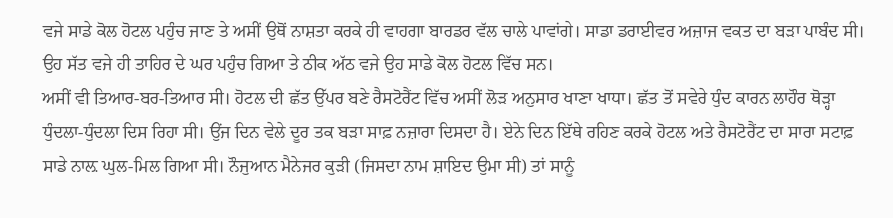ਵਜੇ ਸਾਡੇ ਕੋਲ ਹੋਟਲ ਪਹੁੰਚ ਜਾਣ ਤੇ ਅਸੀਂ ਉਥੋਂ ਨਾਸ਼ਤਾ ਕਰਕੇ ਹੀ ਵਾਹਗਾ ਬਾਰਡਰ ਵੱਲ ਚਾਲੇ ਪਾਵਾਂਗੇ। ਸਾਡਾ ਡਰਾਈਵਰ ਅਜ਼ਾਜ ਵਕਤ ਦਾ ਬੜਾ ਪਾਬੰਦ ਸੀ। ਉਹ ਸੱਤ ਵਜੇ ਹੀ ਤਾਹਿਰ ਦੇ ਘਰ ਪਹੁੰਚ ਗਿਆ ਤੇ ਠੀਕ ਅੱਠ ਵਜੇ ਉਹ ਸਾਡੇ ਕੋਲ ਹੋਟਲ ਵਿੱਚ ਸਨ।
ਅਸੀਂ ਵੀ ਤਿਆਰ-ਬਰ-ਤਿਆਰ ਸੀ। ਹੋਟਲ ਦੀ ਛੱਤ ਉੱਪਰ ਬਣੇ ਰੈਸਟੋਰੈਂਟ ਵਿੱਚ ਅਸੀਂ ਲੋੜ ਅਨੁਸਾਰ ਖਾਣਾ ਖਾਧਾ। ਛੱਤ ਤੋਂ ਸਵੇਰੇ ਧੁੰਦ ਕਾਰਨ ਲਾਹੌਰ ਥੋੜ੍ਹਾ ਧੁੰਦਲਾ-ਧੁੰਦਲਾ ਦਿਸ ਰਿਹਾ ਸੀ। ਉਂਜ ਦਿਨ ਵੇਲੇ ਦੂਰ ਤਕ ਬੜਾ ਸਾਫ਼ ਨਜ਼ਾਰਾ ਦਿਸਦਾ ਹੈ। ਏਨੇ ਦਿਨ ਇੱਥੇ ਰਹਿਣ ਕਰਕੇ ਹੋਟਲ ਅਤੇ ਰੈਸਟੋਰੈਂਟ ਦਾ ਸਾਰਾ ਸਟਾਫ਼ ਸਾਡੇ ਨਾਲ਼ ਘੁਲ-ਮਿਲ ਗਿਆ ਸੀ। ਨੌਜੁਆਨ ਮੈਨੇਜਰ ਕੁੜੀ (ਜਿਸਦਾ ਨਾਮ ਸ਼ਾਇਦ ਉਮਾ ਸੀ) ਤਾਂ ਸਾਨੂੰ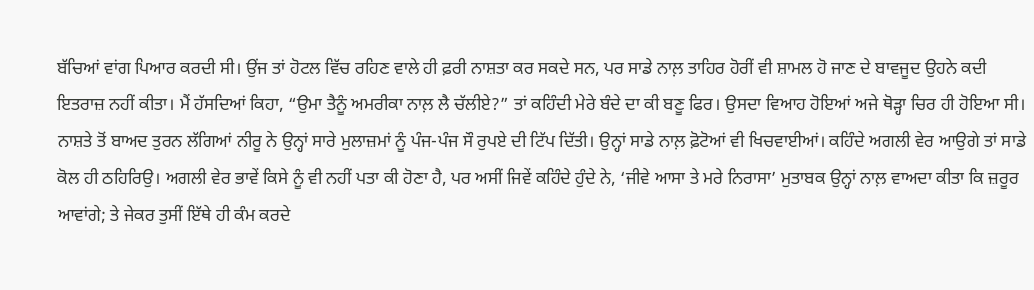ਬੱਚਿਆਂ ਵਾਂਗ ਪਿਆਰ ਕਰਦੀ ਸੀ। ਉਂਜ ਤਾਂ ਹੋਟਲ ਵਿੱਚ ਰਹਿਣ ਵਾਲੇ ਹੀ ਫ਼ਰੀ ਨਾਸ਼ਤਾ ਕਰ ਸਕਦੇ ਸਨ, ਪਰ ਸਾਡੇ ਨਾਲ਼ ਤਾਹਿਰ ਹੋਰੀਂ ਵੀ ਸ਼ਾਮਲ ਹੋ ਜਾਣ ਦੇ ਬਾਵਜੂਦ ਉਹਨੇ ਕਦੀ ਇਤਰਾਜ਼ ਨਹੀਂ ਕੀਤਾ। ਮੈਂ ਹੱਸਦਿਆਂ ਕਿਹਾ, “ਉਮਾ ਤੈਨੂੰ ਅਮਰੀਕਾ ਨਾਲ਼ ਲੈ ਚੱਲੀਏ?” ਤਾਂ ਕਹਿੰਦੀ ਮੇਰੇ ਬੰਦੇ ਦਾ ਕੀ ਬਣੂ ਫਿਰ। ਉਸਦਾ ਵਿਆਹ ਹੋਇਆਂ ਅਜੇ ਥੋੜ੍ਹਾ ਚਿਰ ਹੀ ਹੋਇਆ ਸੀ।
ਨਾਸ਼ਤੇ ਤੋਂ ਬਾਅਦ ਤੁਰਨ ਲੱਗਿਆਂ ਨੀਰੂ ਨੇ ਉਨ੍ਹਾਂ ਸਾਰੇ ਮੁਲਾਜ਼ਮਾਂ ਨੂੰ ਪੰਜ-ਪੰਜ ਸੌ ਰੁਪਏ ਦੀ ਟਿੱਪ ਦਿੱਤੀ। ਉਨ੍ਹਾਂ ਸਾਡੇ ਨਾਲ਼ ਫ਼ੋਟੋਆਂ ਵੀ ਖਿਚਵਾਈਆਂ। ਕਹਿੰਦੇ ਅਗਲੀ ਵੇਰ ਆਉਗੇ ਤਾਂ ਸਾਡੇ ਕੋਲ ਹੀ ਠਹਿਰਿਉ। ਅਗਲੀ ਵੇਰ ਭਾਵੇਂ ਕਿਸੇ ਨੂੰ ਵੀ ਨਹੀਂ ਪਤਾ ਕੀ ਹੋਣਾ ਹੈ, ਪਰ ਅਸੀਂ ਜਿਵੇਂ ਕਹਿੰਦੇ ਹੁੰਦੇ ਨੇ, ‘ਜੀਵੇ ਆਸਾ ਤੇ ਮਰੇ ਨਿਰਾਸਾ’ ਮੁਤਾਬਕ ਉਨ੍ਹਾਂ ਨਾਲ਼ ਵਾਅਦਾ ਕੀਤਾ ਕਿ ਜ਼ਰੂਰ ਆਵਾਂਗੇ; ਤੇ ਜੇਕਰ ਤੁਸੀਂ ਇੱਥੇ ਹੀ ਕੰਮ ਕਰਦੇ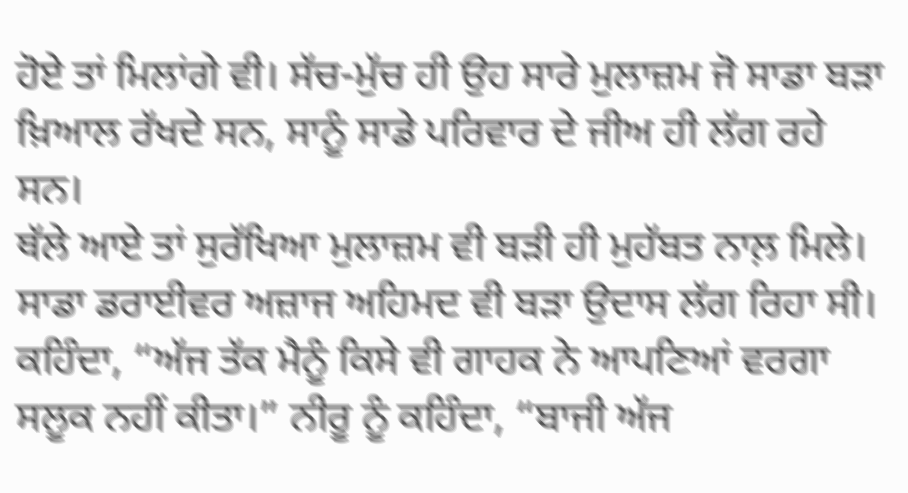ਹੋਏ ਤਾਂ ਮਿਲਾਂਗੇ ਵੀ। ਸੱਚ-ਮੁੱਚ ਹੀ ਉਹ ਸਾਰੇ ਮੁਲਾਜ਼ਮ ਜੋ ਸਾਡਾ ਬੜਾ ਖ਼ਿਆਲ ਰੱਖਦੇ ਸਨ, ਸਾਨੂੰ ਸਾਡੇ ਪਰਿਵਾਰ ਦੇ ਜੀਅ ਹੀ ਲੱਗ ਰਹੇ ਸਨ।
ਥੱਲੇ ਆਏ ਤਾਂ ਸੁਰੱਖਿਆ ਮੁਲਾਜ਼ਮ ਵੀ ਬੜੀ ਹੀ ਮੁਹੱਬਤ ਨਾਲ਼ ਮਿਲੇ। ਸਾਡਾ ਡਰਾਈਵਰ ਅਜ਼ਾਜ ਅਹਿਮਦ ਵੀ ਬੜਾ ਉਦਾਸ ਲੱਗ ਰਿਹਾ ਸੀ। ਕਹਿੰਦਾ, “ਅੱਜ ਤੱਕ ਮੈਨੂੰ ਕਿਸੇ ਵੀ ਗਾਹਕ ਨੇ ਆਪਣਿਆਂ ਵਰਗਾ ਸਲੂਕ ਨਹੀਂ ਕੀਤਾ।” ਨੀਰੂ ਨੂੰ ਕਹਿੰਦਾ, “ਬਾਜੀ ਅੱਜ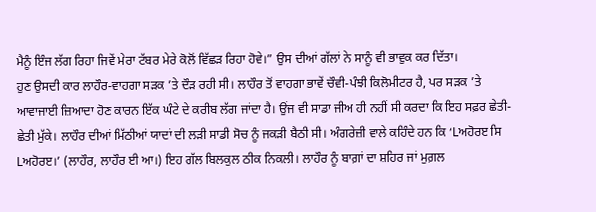ਮੈਨੂੰ ਇੰਜ ਲੱਗ ਰਿਹਾ ਜਿਵੇਂ ਮੇਰਾ ਟੱਬਰ ਮੇਰੇ ਕੋਲੋਂ ਵਿੱਛੜ ਰਿਹਾ ਹੋਵੇ।” ਉਸ ਦੀਆਂ ਗੱਲਾਂ ਨੇ ਸਾਨੂੰ ਵੀ ਭਾਵੁਕ ਕਰ ਦਿੱਤਾ।
ਹੁਣ ਉਸਦੀ ਕਾਰ ਲਾਹੌਰ-ਵਾਹਗਾ ਸੜਕ ’ਤੇ ਦੌੜ ਰਹੀ ਸੀ। ਲਾਹੌਰ ਤੋਂ ਵਾਹਗਾ ਭਾਵੇਂ ਚੌਵੀ-ਪੰਝੀ ਕਿਲੋਮੀਟਰ ਹੈ, ਪਰ ਸੜਕ ’ਤੇ ਆਵਾਜਾਈ ਜ਼ਿਆਦਾ ਹੋਣ ਕਾਰਨ ਇੱਕ ਘੰਟੇ ਦੇ ਕਰੀਬ ਲੱਗ ਜਾਂਦਾ ਹੈ। ਉਂਜ ਵੀ ਸਾਡਾ ਜੀਅ ਹੀ ਨਹੀਂ ਸੀ ਕਰਦਾ ਕਿ ਇਹ ਸਫ਼ਰ ਛੇਤੀ-ਛੇਤੀ ਮੁੱਕੇ। ਲਾਹੌਰ ਦੀਆਂ ਮਿੱਠੀਆਂ ਯਾਦਾਂ ਦੀ ਲੜੀ ਸਾਡੀ ਸੋਚ ਨੂੰ ਜਕੜੀ ਬੈਠੀ ਸੀ। ਅੰਗਰੇਜ਼ੀ ਵਾਲੇ ਕਹਿੰਦੇ ਹਨ ਕਿ ‘Lਅਹੋਰੲ ਸਿ Lਅਹੋਰੲ।’ (ਲਾਹੌਰ, ਲਾਹੌਰ ਈ ਆ।) ਇਹ ਗੱਲ ਬਿਲਕੁਲ ਠੀਕ ਨਿਕਲੀ। ਲਾਹੌਰ ਨੂੰ ਬਾਗ਼ਾਂ ਦਾ ਸ਼ਹਿਰ ਜਾਂ ਮੁਗ਼ਲ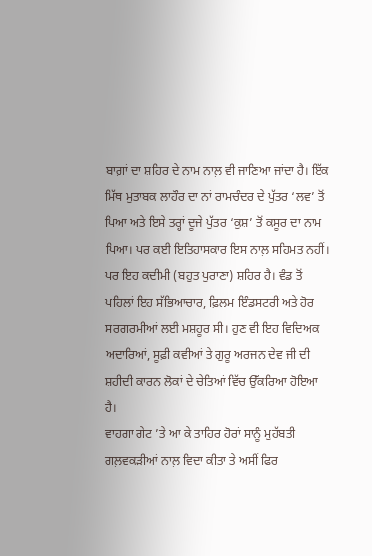ਬਾਗ਼ਾਂ ਦਾ ਸ਼ਹਿਰ ਦੇ ਨਾਮ ਨਾਲ਼ ਵੀ ਜਾਣਿਆ ਜਾਂਦਾ ਹੈ। ਇੱਕ ਮਿੱਥ ਮੁਤਾਬਕ ਲਾਹੌਰ ਦਾ ਨਾਂ ਰਾਮਚੰਦਰ ਦੇ ਪੁੱਤਰ ‘ਲਵ’ ਤੋਂ ਪਿਆ ਅਤੇ ਇਸੇ ਤਰ੍ਹਾਂ ਦੂਜੇ ਪੁੱਤਰ ‘ਕੁਸ਼’ ਤੋਂ ਕਸੂਰ ਦਾ ਨਾਮ ਪਿਆ। ਪਰ ਕਈ ਇਤਿਹਾਸਕਾਰ ਇਸ ਨਾਲ਼ ਸਹਿਮਤ ਨਹੀਂ। ਪਰ ਇਹ ਕਦੀਮੀ (ਬਹੁਤ ਪੁਰਾਣਾ) ਸ਼ਹਿਰ ਹੈ। ਵੰਡ ਤੋਂ ਪਹਿਲਾਂ ਇਹ ਸੱਭਿਆਚਾਰ, ਫ਼ਿਲਮ ਇੰਡਸਟਰੀ ਅਤੇ ਹੋਰ ਸਰਗਰਮੀਆਂ ਲਈ ਮਸ਼ਹੂਰ ਸੀ। ਹੁਣ ਵੀ ਇਹ ਵਿਦਿਅਕ ਅਦਾਰਿਆਂ, ਸੂਫ਼ੀ ਕਵੀਆਂ ਤੇ ਗੁਰੂ ਅਰਜਨ ਦੇਵ ਜੀ ਦੀ ਸ਼ਹੀਦੀ ਕਾਰਨ ਲੋਕਾਂ ਦੇ ਚੇਤਿਆਂ ਵਿੱਚ ਉੱਕਰਿਆ ਹੋਇਆ ਹੈ।
ਵਾਹਗਾ ਗੇਟ ’ਤੇ ਆ ਕੇ ਤਾਹਿਰ ਹੋਰਾਂ ਸਾਨੂੰ ਮੁਹੱਬਤੀ ਗਲ਼ਵਕੜੀਆਂ ਨਾਲ਼ ਵਿਦਾ ਕੀਤਾ ਤੇ ਅਸੀਂ ਫਿਰ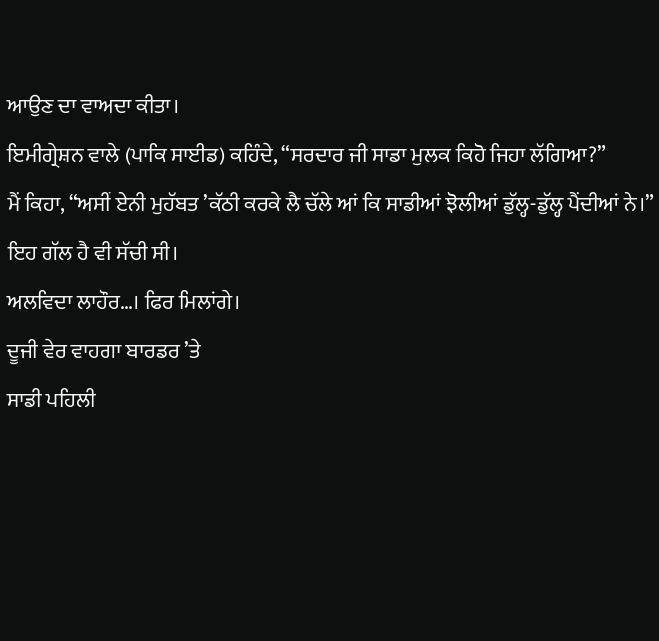ਆਉਣ ਦਾ ਵਾਅਦਾ ਕੀਤਾ।
ਇਮੀਗ੍ਰੇਸ਼ਨ ਵਾਲੇ (ਪਾਕਿ ਸਾਈਡ) ਕਹਿੰਦੇ, “ਸਰਦਾਰ ਜੀ ਸਾਡਾ ਮੁਲਕ ਕਿਹੋ ਜਿਹਾ ਲੱਗਿਆ?”
ਮੈਂ ਕਿਹਾ, “ਅਸੀਂ ਏਨੀ ਮੁਹੱਬਤ ’ਕੱਠੀ ਕਰਕੇ ਲੈ ਚੱਲੇ ਆਂ ਕਿ ਸਾਡੀਆਂ ਝੋਲੀਆਂ ਡੁੱਲ੍ਹ-ਡੁੱਲ੍ਹ ਪੈਂਦੀਆਂ ਨੇ।” ਇਹ ਗੱਲ ਹੈ ਵੀ ਸੱਚੀ ਸੀ।
ਅਲਵਿਦਾ ਲਾਹੌਰ…। ਫਿਰ ਮਿਲਾਂਗੇ।
ਦੂਜੀ ਵੇਰ ਵਾਹਗਾ ਬਾਰਡਰ ’ਤੇ
ਸਾਡੀ ਪਹਿਲੀ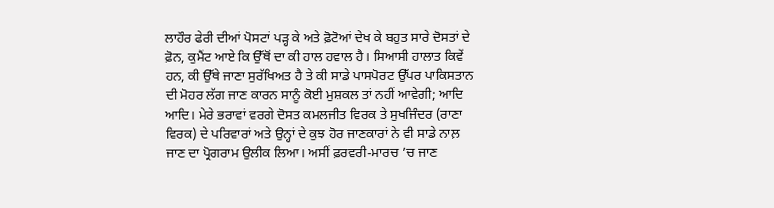ਲਾਹੌਰ ਫੇਰੀ ਦੀਆਂ ਪੋਸਟਾਂ ਪੜ੍ਹ ਕੇ ਅਤੇ ਫ਼ੋਟੋਆਂ ਦੇਖ ਕੇ ਬਹੁਤ ਸਾਰੇ ਦੋਸਤਾਂ ਦੇ ਫ਼ੋਨ, ਕੁਮੈਂਟ ਆਏ ਕਿ ਉੱਥੋਂ ਦਾ ਕੀ ਹਾਲ ਹਵਾਲ ਹੈ। ਸਿਆਸੀ ਹਾਲਾਤ ਕਿਵੇਂ ਹਨ, ਕੀ ਉੱਥੇ ਜਾਣਾ ਸੁਰੱਖਿਅਤ ਹੈ ਤੇ ਕੀ ਸਾਡੇ ਪਾਸਪੋਰਟ ਉੱਪਰ ਪਾਕਿਸਤਾਨ ਦੀ ਮੋਹਰ ਲੱਗ ਜਾਣ ਕਾਰਨ ਸਾਨੂੰ ਕੋਈ ਮੁਸ਼ਕਲ ਤਾਂ ਨਹੀਂ ਆਵੇਗੀ; ਆਦਿ ਆਦਿ। ਮੇਰੇ ਭਰਾਵਾਂ ਵਰਗੇ ਦੋਸਤ ਕਮਲਜੀਤ ਵਿਰਕ ਤੇ ਸੁਖਜਿੰਦਰ (ਰਾਣਾ ਵਿਰਕ) ਦੇ ਪਰਿਵਾਰਾਂ ਅਤੇ ਉਨ੍ਹਾਂ ਦੇ ਕੁਝ ਹੋਰ ਜਾਣਕਾਰਾਂ ਨੇ ਵੀ ਸਾਡੇ ਨਾਲ਼ ਜਾਣ ਦਾ ਪ੍ਰੋਗਰਾਮ ਉਲੀਕ ਲਿਆ। ਅਸੀਂ ਫ਼ਰਵਰੀ-ਮਾਰਚ ’ਚ ਜਾਣ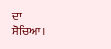ਦਾ ਸੋਚਿਆ।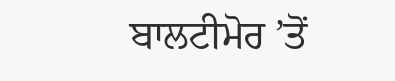ਬਾਲਟੀਮੋਰ ’ਤੋਂ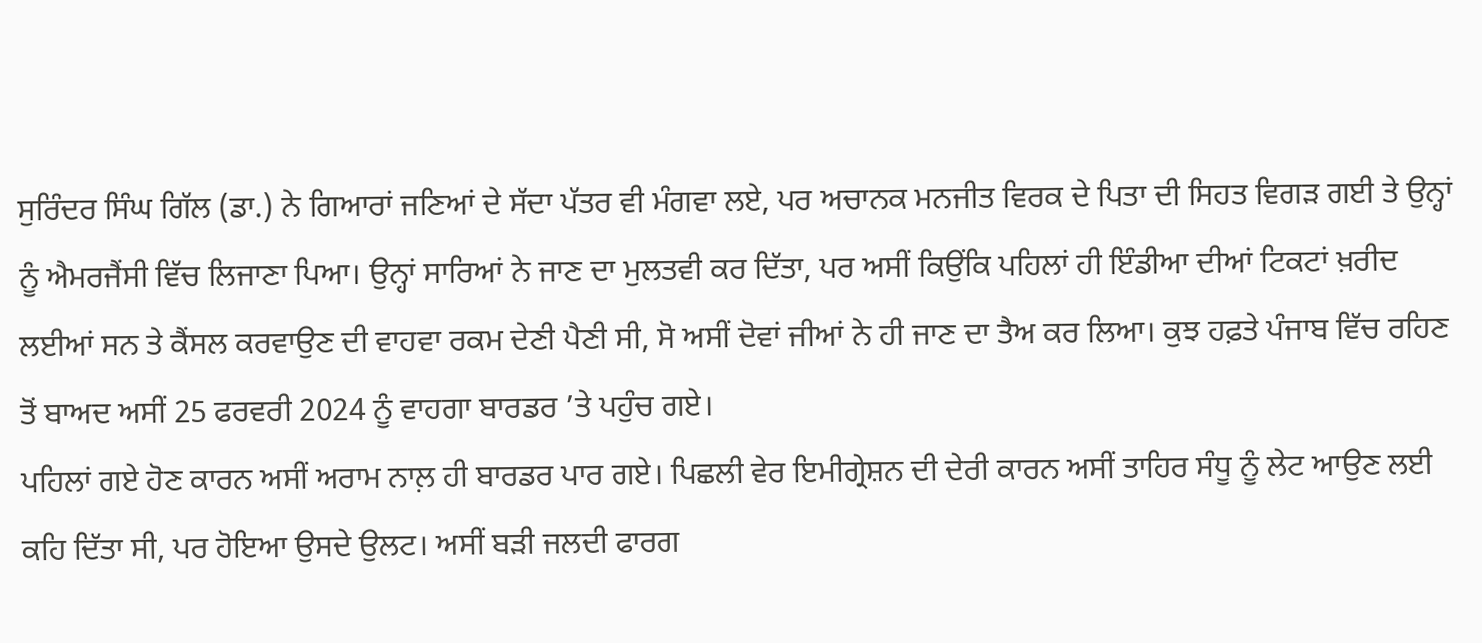ਸੁਰਿੰਦਰ ਸਿੰਘ ਗਿੱਲ (ਡਾ.) ਨੇ ਗਿਆਰਾਂ ਜਣਿਆਂ ਦੇ ਸੱਦਾ ਪੱਤਰ ਵੀ ਮੰਗਵਾ ਲਏ, ਪਰ ਅਚਾਨਕ ਮਨਜੀਤ ਵਿਰਕ ਦੇ ਪਿਤਾ ਦੀ ਸਿਹਤ ਵਿਗੜ ਗਈ ਤੇ ਉਨ੍ਹਾਂ ਨੂੰ ਐਮਰਜੈਂਸੀ ਵਿੱਚ ਲਿਜਾਣਾ ਪਿਆ। ਉਨ੍ਹਾਂ ਸਾਰਿਆਂ ਨੇ ਜਾਣ ਦਾ ਮੁਲਤਵੀ ਕਰ ਦਿੱਤਾ, ਪਰ ਅਸੀਂ ਕਿਉਂਕਿ ਪਹਿਲਾਂ ਹੀ ਇੰਡੀਆ ਦੀਆਂ ਟਿਕਟਾਂ ਖ਼ਰੀਦ ਲਈਆਂ ਸਨ ਤੇ ਕੈਂਸਲ ਕਰਵਾਉਣ ਦੀ ਵਾਹਵਾ ਰਕਮ ਦੇਣੀ ਪੈਣੀ ਸੀ, ਸੋ ਅਸੀਂ ਦੋਵਾਂ ਜੀਆਂ ਨੇ ਹੀ ਜਾਣ ਦਾ ਤੈਅ ਕਰ ਲਿਆ। ਕੁਝ ਹਫ਼ਤੇ ਪੰਜਾਬ ਵਿੱਚ ਰਹਿਣ ਤੋਂ ਬਾਅਦ ਅਸੀਂ 25 ਫਰਵਰੀ 2024 ਨੂੰ ਵਾਹਗਾ ਬਾਰਡਰ ’ਤੇ ਪਹੁੰਚ ਗਏ।
ਪਹਿਲਾਂ ਗਏ ਹੋਣ ਕਾਰਨ ਅਸੀਂ ਅਰਾਮ ਨਾਲ਼ ਹੀ ਬਾਰਡਰ ਪਾਰ ਗਏ। ਪਿਛਲੀ ਵੇਰ ਇਮੀਗ੍ਰੇਸ਼ਨ ਦੀ ਦੇਰੀ ਕਾਰਨ ਅਸੀਂ ਤਾਹਿਰ ਸੰਧੂ ਨੂੰ ਲੇਟ ਆਉਣ ਲਈ ਕਹਿ ਦਿੱਤਾ ਸੀ, ਪਰ ਹੋਇਆ ਉਸਦੇ ਉਲਟ। ਅਸੀਂ ਬੜੀ ਜਲਦੀ ਫਾਰਗ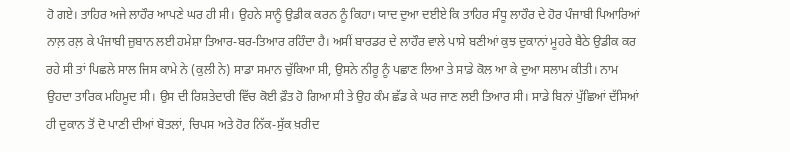ਹੋ ਗਏ। ਤਾਹਿਰ ਅਜੇ ਲਾਹੌਰ ਆਪਣੇ ਘਰ ਹੀ ਸੀ। ਉਹਨੇ ਸਾਨੂੰ ਉਡੀਕ ਕਰਨ ਨੂੰ ਕਿਹਾ। ਯਾਦ ਦੁਆ ਦਈਏ ਕਿ ਤਾਹਿਰ ਸੰਧੂ ਲਾਹੌਰ ਦੇ ਹੋਰ ਪੰਜਾਬੀ ਪਿਆਰਿਆਂ ਨਾਲ਼ ਰਲ਼ ਕੇ ਪੰਜਾਬੀ ਜ਼ੁਬਾਨ ਲਈ ਹਮੇਸ਼ਾ ਤਿਆਰ-ਬਰ-ਤਿਆਰ ਰਹਿੰਦਾ ਹੈ। ਅਸੀਂ ਬਾਰਡਰ ਦੇ ਲਾਹੌਰ ਵਾਲੇ ਪਾਸੇ ਬਣੀਆਂ ਕੁਝ ਦੁਕਾਨਾਂ ਮੂਹਰੇ ਬੈਠੇ ਉਡੀਕ ਕਰ ਰਹੇ ਸੀ ਤਾਂ ਪਿਛਲੇ ਸਾਲ ਜਿਸ ਕਾਮੇ ਨੇ (ਕੁਲੀ ਨੇ) ਸਾਡਾ ਸਮਾਨ ਚੁੱਕਿਆ ਸੀ, ਉਸਨੇ ਨੀਰੂ ਨੂੰ ਪਛਾਣ ਲਿਆ ਤੇ ਸਾਡੇ ਕੋਲ ਆ ਕੇ ਦੁਆ ਸਲਾਮ ਕੀਤੀ। ਨਾਮ ਉਹਦਾ ਤਾਰਿਕ ਮਹਿਮੂਦ ਸੀ। ਉਸ ਦੀ ਰਿਸ਼ਤੇਦਾਰੀ ਵਿੱਚ ਕੋਈ ਫ਼ੌਤ ਹੋ ਗਿਆ ਸੀ ਤੇ ਉਹ ਕੰਮ ਛੱਡ ਕੇ ਘਰ ਜਾਣ ਲਈ ਤਿਆਰ ਸੀ। ਸਾਡੇ ਬਿਨਾਂ ਪੁੱਛਿਆਂ ਦੱਸਿਆਂ ਹੀ ਦੁਕਾਨ ਤੋਂ ਦੋ ਪਾਣੀ ਦੀਆਂ ਬੋਤਲਾਂ, ਚਿਪਸ ਅਤੇ ਹੋਰ ਨਿੱਕ-ਸੁੱਕ ਖ਼ਰੀਦ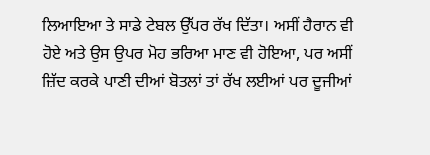ਲਿਆਇਆ ਤੇ ਸਾਡੇ ਟੇਬਲ ਉੱਪਰ ਰੱਖ ਦਿੱਤਾ। ਅਸੀਂ ਹੈਰਾਨ ਵੀ ਹੋਏ ਅਤੇ ਉਸ ਉਪਰ ਮੋਹ ਭਰਿਆ ਮਾਣ ਵੀ ਹੋਇਆ, ਪਰ ਅਸੀਂ ਜ਼ਿੱਦ ਕਰਕੇ ਪਾਣੀ ਦੀਆਂ ਬੋਤਲਾਂ ਤਾਂ ਰੱਖ ਲਈਆਂ ਪਰ ਦੂਜੀਆਂ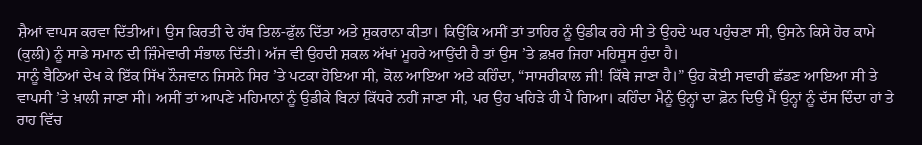ਸ਼ੈਆਂ ਵਾਪਸ ਕਰਵਾ ਦਿੱਤੀਆਂ। ਉਸ ਕਿਰਤੀ ਦੇ ਹੱਥ ਤਿਲ-ਫੁੱਲ ਦਿੱਤਾ ਅਤੇ ਸ਼ੁਕਰਾਨਾ ਕੀਤਾ। ਕਿਉਂਕਿ ਅਸੀਂ ਤਾਂ ਤਾਹਿਰ ਨੂੰ ਉਡੀਕ ਰਹੇ ਸੀ ਤੇ ਉਹਦੇ ਘਰ ਪਹੁੰਚਣਾ ਸੀ, ਉਸਨੇ ਕਿਸੇ ਹੋਰ ਕਾਮੇ (ਕੁਲੀ) ਨੂੰ ਸਾਡੇ ਸਮਾਨ ਦੀ ਜ਼ਿੰਮੇਵਾਰੀ ਸੰਭਾਲ ਦਿੱਤੀ। ਅੱਜ ਵੀ ਉਹਦੀ ਸ਼ਕਲ ਅੱਖਾਂ ਮੂਹਰੇ ਆਉਂਦੀ ਹੈ ਤਾਂ ਉਸ ’ਤੇ ਫ਼ਖ਼ਰ ਜਿਹਾ ਮਹਿਸੂਸ ਹੁੰਦਾ ਹੈ।
ਸਾਨੂੰ ਬੈਠਿਆਂ ਦੇਖ ਕੇ ਇੱਕ ਸਿੱਖ ਨੌਜਵਾਨ ਜਿਸਨੇ ਸਿਰ ’ਤੇ ਪਟਕਾ ਹੋਇਆ ਸੀ, ਕੋਲ ਆਇਆ ਅਤੇ ਕਹਿੰਦਾ, “ਸਾਸਰੀਕਾਲ ਜੀ! ਕਿੱਥੇ ਜਾਣਾ ਹੈ।” ਉਹ ਕੋਈ ਸਵਾਰੀ ਛੱਡਣ ਆਇਆ ਸੀ ਤੇ ਵਾਪਸੀ ’ਤੇ ਖ਼ਾਲੀ ਜਾਣਾ ਸੀ। ਅਸੀਂ ਤਾਂ ਆਪਣੇ ਮਹਿਮਾਨਾਂ ਨੂੰ ਉਡੀਕੇ ਬਿਨਾਂ ਕਿੱਧਰੇ ਨਹੀਂ ਜਾਣਾ ਸੀ, ਪਰ ਉਹ ਖਹਿੜੇ ਹੀ ਪੈ ਗਿਆ। ਕਹਿੰਦਾ ਮੈਨੂੰ ਉਨ੍ਹਾਂ ਦਾ ਫ਼ੋਨ ਦਿਉ ਮੈਂ ਉਨ੍ਹਾਂ ਨੂੰ ਦੱਸ ਦਿੰਦਾ ਹਾਂ ਤੇ ਰਾਹ ਵਿੱਚ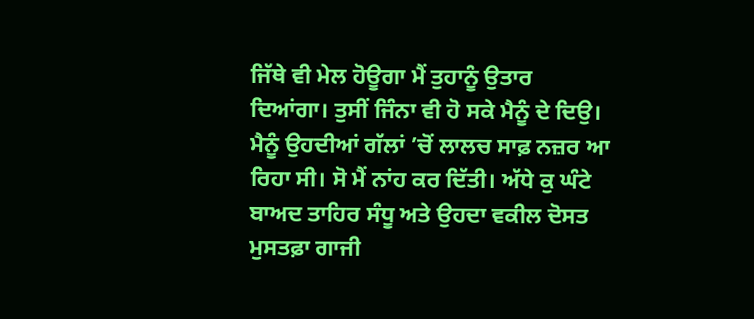ਜਿੱਥੇ ਵੀ ਮੇਲ ਹੋਊਗਾ ਮੈਂ ਤੁਹਾਨੂੰ ਉਤਾਰ ਦਿਆਂਗਾ। ਤੁਸੀਂ ਜਿੰਨਾ ਵੀ ਹੋ ਸਕੇ ਮੈਨੂੰ ਦੇ ਦਿਉ। ਮੈਨੂੰ ਉਹਦੀਆਂ ਗੱਲਾਂ ’ਚੋਂ ਲਾਲਚ ਸਾਫ਼ ਨਜ਼ਰ ਆ ਰਿਹਾ ਸੀ। ਸੋ ਮੈਂ ਨਾਂਹ ਕਰ ਦਿੱਤੀ। ਅੱਧੇ ਕੁ ਘੰਟੇ ਬਾਅਦ ਤਾਹਿਰ ਸੰਧੂ ਅਤੇ ਉਹਦਾ ਵਕੀਲ ਦੋਸਤ ਮੁਸਤਫ਼ਾ ਗਾਜੀ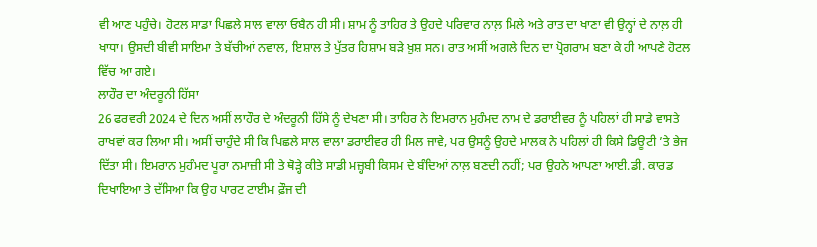ਵੀ ਆਣ ਪਹੁੰਚੇ। ਹੋਟਲ ਸਾਡਾ ਪਿਛਲੇ ਸਾਲ ਵਾਲਾ ਓਬੈਨ ਹੀ ਸੀ। ਸ਼ਾਮ ਨੂੰ ਤਾਹਿਰ ਤੇ ਉਹਦੇ ਪਰਿਵਾਰ ਨਾਲ਼ ਮਿਲੇ ਅਤੇ ਰਾਤ ਦਾ ਖਾਣਾ ਵੀ ਉਨ੍ਹਾਂ ਦੇ ਨਾਲ਼ ਹੀ ਖਾਧਾ। ਉਸਦੀ ਬੀਵੀ ਸਾਇਮਾ ਤੇ ਬੱਚੀਆਂ ਨਵਾਲ, ਇਸ਼ਾਲ ਤੇ ਪੁੱਤਰ ਹਿਸ਼ਾਮ ਬੜੇ ਖ਼ੁਸ਼ ਸਨ। ਰਾਤ ਅਸੀਂ ਅਗਲੇ ਦਿਨ ਦਾ ਪ੍ਰੋਗਰਾਮ ਬਣਾ ਕੇ ਹੀ ਆਪਣੇ ਹੋਟਲ ਵਿੱਚ ਆ ਗਏ।
ਲਾਹੌਰ ਦਾ ਅੰਦਰੂਨੀ ਹਿੱਸਾ
26 ਫਰਵਰੀ 2024 ਦੇ ਦਿਨ ਅਸੀਂ ਲਾਹੌਰ ਦੇ ਅੰਦਰੂਨੀ ਹਿੱਸੇ ਨੂੰ ਦੇਖਣਾ ਸੀ। ਤਾਹਿਰ ਨੇ ਇਮਰਾਨ ਮੁਹੰਮਦ ਨਾਮ ਦੇ ਡਰਾਈਵਰ ਨੂੰ ਪਹਿਲਾਂ ਹੀ ਸਾਡੇ ਵਾਸਤੇ ਰਾਖਵਾਂ ਕਰ ਲਿਆ ਸੀ। ਅਸੀਂ ਚਾਹੁੰਦੇ ਸੀ ਕਿ ਪਿਛਲੇ ਸਾਲ ਵਾਲਾ ਡਰਾਈਵਰ ਹੀ ਮਿਲ ਜਾਵੇ, ਪਰ ਉਸਨੂੰ ਉਹਦੇ ਮਾਲਕ ਨੇ ਪਹਿਲਾਂ ਹੀ ਕਿਸੇ ਡਿਊਟੀ ’ਤੇ ਭੇਜ ਦਿੱਤਾ ਸੀ। ਇਮਰਾਨ ਮੁਹੰਮਦ ਪੂਰਾ ਨਮਾਜ਼ੀ ਸੀ ਤੇ ਥੋੜ੍ਹੇ ਕੀਤੇ ਸਾਡੀ ਮਜ਼੍ਹਬੀ ਕਿਸਮ ਦੇ ਬੰਦਿਆਂ ਨਾਲ਼ ਬਣਦੀ ਨਹੀਂ; ਪਰ ਉਹਨੇ ਆਪਣਾ ਆਈ.ਡੀ. ਕਾਰਡ ਦਿਖਾਇਆ ਤੇ ਦੱਸਿਆ ਕਿ ਉਹ ਪਾਰਟ ਟਾਈਮ ਫ਼ੌਜ ਦੀ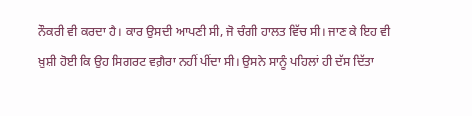ਨੌਕਰੀ ਵੀ ਕਰਦਾ ਹੈ। ਕਾਰ ਉਸਦੀ ਆਪਣੀ ਸੀ, ਜੋ ਚੰਗੀ ਹਾਲਤ ਵਿੱਚ ਸੀ। ਜਾਣ ਕੇ ਇਹ ਵੀ ਖ਼ੁਸ਼ੀ ਹੋਈ ਕਿ ਉਹ ਸਿਗਰਟ ਵਗ਼ੈਰਾ ਨਹੀਂ ਪੀਂਦਾ ਸੀ। ਉਸਨੇ ਸਾਨੂੰ ਪਹਿਲਾਂ ਹੀ ਦੱਸ ਦਿੱਤਾ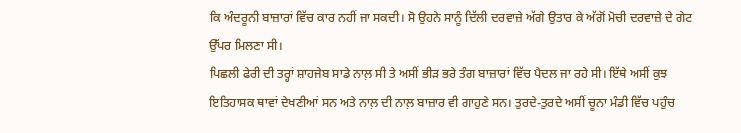ਕਿ ਅੰਦਰੂਨੀ ਬਾਜ਼ਾਰਾਂ ਵਿੱਚ ਕਾਰ ਨਹੀਂ ਜਾ ਸਕਦੀ। ਸੋ ਉਹਨੇ ਸਾਨੂੰ ਦਿੱਲੀ ਦਰਵਾਜ਼ੇ ਅੱਗੇ ਉਤਾਰ ਕੇ ਅੱਗੋਂ ਮੋਚੀ ਦਰਵਾਜ਼ੇ ਦੇ ਗੇਟ ਉੱਪਰ ਮਿਲਣਾ ਸੀ।
ਪਿਛਲੀ ਫੇਰੀ ਦੀ ਤਰ੍ਹਾਂ ਸ਼ਾਹਜੇਬ ਸਾਡੇ ਨਾਲ਼ ਸੀ ਤੇ ਅਸੀਂ ਭੀੜ ਭਰੇ ਤੰਗ ਬਾਜ਼ਾਰਾਂ ਵਿੱਚ ਪੈਦਲ ਜਾ ਰਹੇ ਸੀ। ਇੱਥੇ ਅਸੀਂ ਕੁਝ ਇਤਿਹਾਸਕ ਥਾਵਾਂ ਦੇਖਣੀਆਂ ਸਨ ਅਤੇ ਨਾਲ਼ ਦੀ ਨਾਲ਼ ਬਾਜ਼ਾਰ ਵੀ ਗਾਹੁਣੇ ਸਨ। ਤੁਰਦੇ-ਤੁਰਦੇ ਅਸੀਂ ਚੂਨਾ ਮੰਡੀ ਵਿੱਚ ਪਹੁੰਚ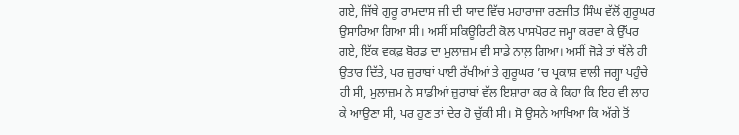ਗਏ, ਜਿੱਥੇ ਗੁਰੂ ਰਾਮਦਾਸ ਜੀ ਦੀ ਯਾਦ ਵਿੱਚ ਮਹਾਰਾਜਾ ਰਣਜੀਤ ਸਿੰਘ ਵੱਲੋਂ ਗੁਰੂਘਰ ਉਸਾਰਿਆ ਗਿਆ ਸੀ। ਅਸੀਂ ਸਕਿਊਰਿਟੀ ਕੋਲ ਪਾਸਪੋਰਟ ਜਮ੍ਹਾ ਕਰਵਾ ਕੇ ਉੱਪਰ ਗਏ, ਇੱਕ ਵਕਫ਼ ਬੋਰਡ ਦਾ ਮੁਲਾਜ਼ਮ ਵੀ ਸਾਡੇ ਨਾਲ਼ ਗਿਆ। ਅਸੀਂ ਜੋੜੇ ਤਾਂ ਥੱਲੇ ਹੀ ਉਤਾਰ ਦਿੱਤੇ, ਪਰ ਜ਼ੁਰਾਬਾਂ ਪਾਈ ਰੱਖੀਆਂ ਤੇ ਗੁਰੂਘਰ ’ਚ ਪ੍ਰਕਾਸ਼ ਵਾਲੀ ਜਗ੍ਹਾ ਪਹੁੰਚੇ ਹੀ ਸੀ, ਮੁਲਾਜ਼ਮ ਨੇ ਸਾਡੀਆਂ ਜ਼ੁਰਾਬਾਂ ਵੱਲ ਇਸ਼ਾਰਾ ਕਰ ਕੇ ਕਿਹਾ ਕਿ ਇਹ ਵੀ ਲਾਹ ਕੇ ਆਉਣਾ ਸੀ, ਪਰ ਹੁਣ ਤਾਂ ਦੇਰ ਹੋ ਚੁੱਕੀ ਸੀ। ਸੋ ਉਸਨੇ ਆਖਿਆ ਕਿ ਅੱਗੇ ਤੋਂ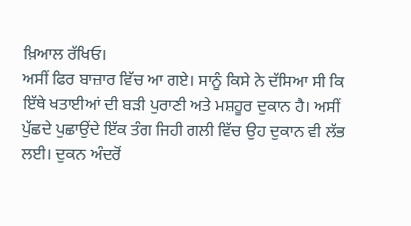ਖ਼ਿਆਲ ਰੱਖਿਓ।
ਅਸੀਂ ਫਿਰ ਬਾਜ਼ਾਰ ਵਿੱਚ ਆ ਗਏ। ਸਾਨੂੰ ਕਿਸੇ ਨੇ ਦੱਸਿਆ ਸੀ ਕਿ ਇੱਥੇ ਖਤਾਈਆਂ ਦੀ ਬੜੀ ਪੁਰਾਣੀ ਅਤੇ ਮਸ਼ਹੂਰ ਦੁਕਾਨ ਹੈ। ਅਸੀਂ ਪੁੱਛਦੇ ਪੁਛਾਉਂਦੇ ਇੱਕ ਤੰਗ ਜਿਹੀ ਗਲੀ ਵਿੱਚ ਉਹ ਦੁਕਾਨ ਵੀ ਲੱਭ ਲਈ। ਦੁਕਨ ਅੰਦਰੋਂ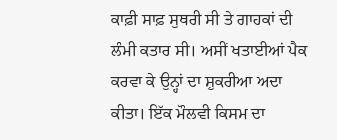ਕਾਫ਼ੀ ਸਾਫ਼ ਸੁਥਰੀ ਸੀ ਤੇ ਗਾਹਕਾਂ ਦੀ ਲੰਮੀ ਕਤਾਰ ਸੀ। ਅਸੀਂ ਖਤਾਈਆਂ ਪੈਕ ਕਰਵਾ ਕੇ ਉਨ੍ਹਾਂ ਦਾ ਸ਼ੁਕਰੀਆ ਅਦਾ ਕੀਤਾ। ਇੱਕ ਮੌਲਵੀ ਕਿਸਮ ਦਾ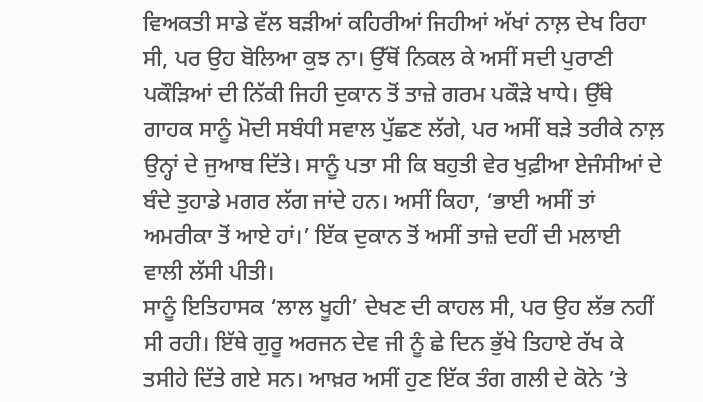ਵਿਅਕਤੀ ਸਾਡੇ ਵੱਲ ਬੜੀਆਂ ਕਹਿਰੀਆਂ ਜਿਹੀਆਂ ਅੱਖਾਂ ਨਾਲ਼ ਦੇਖ ਰਿਹਾ ਸੀ, ਪਰ ਉਹ ਬੋਲਿਆ ਕੁਝ ਨਾ। ਉੱਥੋਂ ਨਿਕਲ ਕੇ ਅਸੀਂ ਸਦੀ ਪੁਰਾਣੀ ਪਕੌੜਿਆਂ ਦੀ ਨਿੱਕੀ ਜਿਹੀ ਦੁਕਾਨ ਤੋਂ ਤਾਜ਼ੇ ਗਰਮ ਪਕੌੜੇ ਖਾਧੇ। ਉੱਥੇ ਗਾਹਕ ਸਾਨੂੰ ਮੋਦੀ ਸਬੰਧੀ ਸਵਾਲ ਪੁੱਛਣ ਲੱਗੇ, ਪਰ ਅਸੀਂ ਬੜੇ ਤਰੀਕੇ ਨਾਲ਼ ਉਨ੍ਹਾਂ ਦੇ ਜੁਆਬ ਦਿੱਤੇ। ਸਾਨੂੰ ਪਤਾ ਸੀ ਕਿ ਬਹੁਤੀ ਵੇਰ ਖੁਫ਼ੀਆ ਏਜੰਸੀਆਂ ਦੇ ਬੰਦੇ ਤੁਹਾਡੇ ਮਗਰ ਲੱਗ ਜਾਂਦੇ ਹਨ। ਅਸੀਂ ਕਿਹਾ, ‘ਭਾਈ ਅਸੀਂ ਤਾਂ ਅਮਰੀਕਾ ਤੋਂ ਆਏ ਹਾਂ।’ ਇੱਕ ਦੁਕਾਨ ਤੋਂ ਅਸੀਂ ਤਾਜ਼ੇ ਦਹੀਂ ਦੀ ਮਲਾਈ ਵਾਲੀ ਲੱਸੀ ਪੀਤੀ।
ਸਾਨੂੰ ਇਤਿਹਾਸਕ ‘ਲਾਲ ਖੂਹੀ’ ਦੇਖਣ ਦੀ ਕਾਹਲ ਸੀ, ਪਰ ਉਹ ਲੱਭ ਨਹੀਂ ਸੀ ਰਹੀ। ਇੱਥੇ ਗੁਰੂ ਅਰਜਨ ਦੇਵ ਜੀ ਨੂੰ ਛੇ ਦਿਨ ਭੁੱਖੇ ਤਿਹਾਏ ਰੱਖ ਕੇ ਤਸੀਹੇ ਦਿੱਤੇ ਗਏ ਸਨ। ਆਖ਼ਰ ਅਸੀਂ ਹੁਣ ਇੱਕ ਤੰਗ ਗਲੀ ਦੇ ਕੋਨੇ ’ਤੇ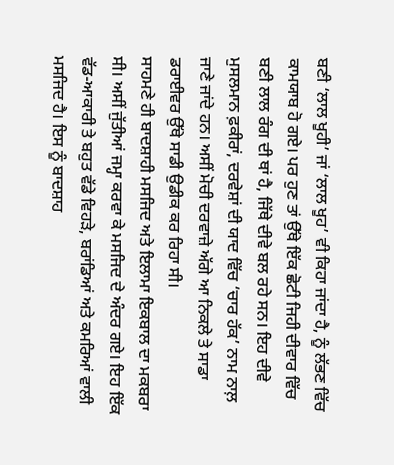ਬਣੀ ‘ਲਾਲ ਖੂਹੀ’ ਜਾਂ ‘ਲਾਲ ਖੂਹ’ ਵੀ ਕਿਹਾ ਜਾਂਦਾ ਹੈ, ਨੂੰ ਲੱਭਣ ਵਿੱਚ ਕਾਮਯਾਬ ਹੋ ਗਏ। ਪਰ ਹੁਣ ਤਾਂ ਉੱਥੇ ਇੱਕ ਛੋਟੀ ਜਿਹੀ ਦੀਵਾਰ ਵਿੱਚ ਬਣੀ ਲਾਲ ਰੰਗ ਦੀ ਥਾਂ ਹੈ, ਜਿੱਥੇ ਦੀਵੇ ਬਲ ਰਹੇ ਸਨ। ਇਹ ਦੀਵੇ ਮੁਸਲਮਾਨ ਫ਼ਕੀਰਾਂ, ਦਰਵੇਸ਼ਾਂ ਦੀ ਯਾਦ ਵਿੱਚ ‘ਚਾਰ ਹੱਕ’ ਨਾਮ ਨਾਲ਼ ਜਾਣੇ ਜਾਂਦੇ ਹਨ। ਅਸੀਂ ਮੋਚੀ ਦਰਵਾਜ਼ੇ ਅੱਗੇ ਆ ਨਿਕਲੇ ਤੇ ਸਾਡਾ ਡਰਾਈਵਰ ਉੱਥੇ ਸਾਡੀ ਉਡੀਕ ਕਰ ਰਿਹਾ ਸੀ।
ਸਾਹਮਣੇ ਹੀ ਬਾਦਸ਼ਾਹੀ ਮਸਜਿਦ ਅਤੇ ਇਲਾਮਾ ਇਕਬਾਲ ਦਾ ਮਕਬਰਾ ਸੀ। ਅਸੀਂ ਜੁੱਤੀਆਂ ਜਮ੍ਹਾ ਕਰਵਾ ਕੇ ਮਸਜਿਦ ਦੇ ਅੰਦਰ ਗਏ। ਇਹ ਇੱਕ ਵੱਡ-ਆਕਾਰੀ ਤੇ ਬਹੁਤ ਵੱਡੇ ਵਿਹੜੇ, ਬਰਾਂਡਿਆਂ ਅਤੇ ਕਮਰਿਆਂ ਵਾਲੀ ਮਸਜਿਦ ਹੈ। ਇਸ ਨੂੰ ਬਾਦਸ਼ਾਹ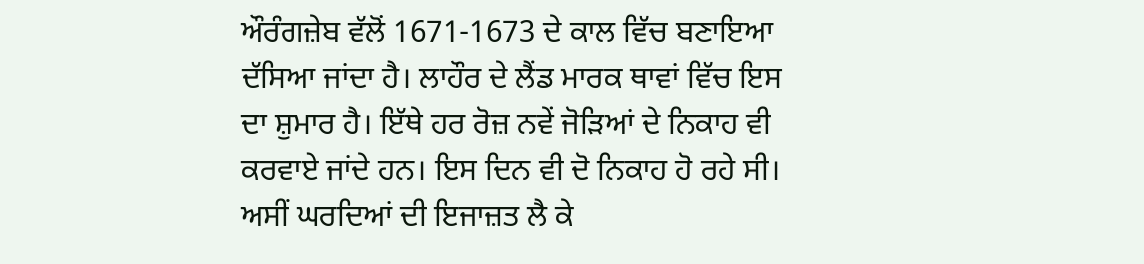ਔਰੰਗਜ਼ੇਬ ਵੱਲੋਂ 1671-1673 ਦੇ ਕਾਲ ਵਿੱਚ ਬਣਾਇਆ ਦੱਸਿਆ ਜਾਂਦਾ ਹੈ। ਲਾਹੌਰ ਦੇ ਲੈਂਡ ਮਾਰਕ ਥਾਵਾਂ ਵਿੱਚ ਇਸ ਦਾ ਸ਼ੁਮਾਰ ਹੈ। ਇੱਥੇ ਹਰ ਰੋਜ਼ ਨਵੇਂ ਜੋੜਿਆਂ ਦੇ ਨਿਕਾਹ ਵੀ ਕਰਵਾਏ ਜਾਂਦੇ ਹਨ। ਇਸ ਦਿਨ ਵੀ ਦੋ ਨਿਕਾਹ ਹੋ ਰਹੇ ਸੀ। ਅਸੀਂ ਘਰਦਿਆਂ ਦੀ ਇਜਾਜ਼ਤ ਲੈ ਕੇ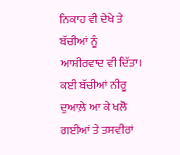ਨਿਕਾਹ ਵੀ ਦੇਖੇ ਤੇ ਬੱਚੀਆਂ ਨੂੰ ਆਸ਼ੀਰਵਾਦ ਵੀ ਦਿੱਤਾ। ਕਈ ਬੱਚੀਆਂ ਨੀਰੂ ਦੁਆਲ਼ੇ ਆ ਕੇ ਖਲੋ ਗਈਆਂ ਤੇ ਤਸਵੀਰਾਂ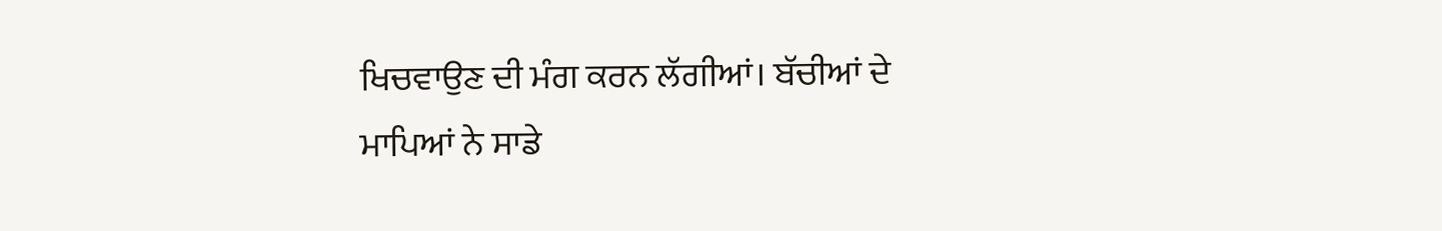ਖਿਚਵਾਉਣ ਦੀ ਮੰਗ ਕਰਨ ਲੱਗੀਆਂ। ਬੱਚੀਆਂ ਦੇ ਮਾਪਿਆਂ ਨੇ ਸਾਡੇ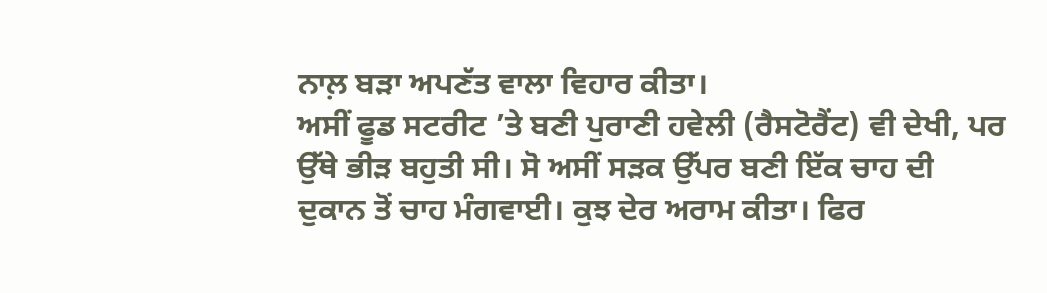ਨਾਲ਼ ਬੜਾ ਅਪਣੱਤ ਵਾਲਾ ਵਿਹਾਰ ਕੀਤਾ।
ਅਸੀਂ ਫੂਡ ਸਟਰੀਟ ’ਤੇ ਬਣੀ ਪੁਰਾਣੀ ਹਵੇਲੀ (ਰੈਸਟੋਰੈਂਟ) ਵੀ ਦੇਖੀ, ਪਰ ਉੱਥੇ ਭੀੜ ਬਹੁਤੀ ਸੀ। ਸੋ ਅਸੀਂ ਸੜਕ ਉੱਪਰ ਬਣੀ ਇੱਕ ਚਾਹ ਦੀ ਦੁਕਾਨ ਤੋਂ ਚਾਹ ਮੰਗਵਾਈ। ਕੁਝ ਦੇਰ ਅਰਾਮ ਕੀਤਾ। ਫਿਰ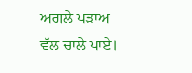ਅਗਲੇ ਪੜਾਅ ਵੱਲ ਚਾਲੇ ਪਾਏ।